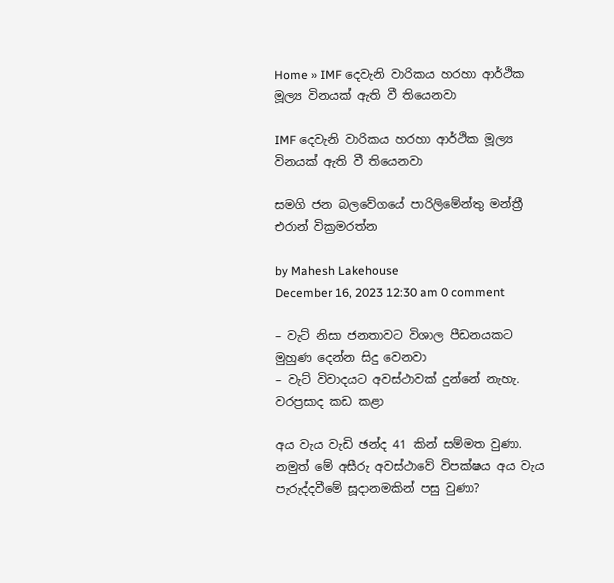Home » IMF දෙවැනි වාරිකය හරහා ආර්ථික මූල්‍ය විනයක් ඇති වී තියෙනවා

IMF දෙවැනි වාරිකය හරහා ආර්ථික මූල්‍ය විනයක් ඇති වී තියෙනවා

සමගි ජන බලවේගයේ පාරිලිමේන්තු මන්ත්‍රී එරාන් වික්‍රමරත්න

by Mahesh Lakehouse
December 16, 2023 12:30 am 0 comment

– වැට් නිසා ජනතාවට විශාල පීඩනයකට මුහුණ දෙන්න සිදු වෙනවා
– වැට් විවාදයට අවස්ථාවක් දුන්නේ නැහැ. වරප්‍රසාද කඩ කළා

අය වැය වැඩි ඡන්ද 41 කින් සම්මත වුණා. නමුත් මේ අසීරු අවස්ථාවේ විපක්ෂය අය වැය පැරුද්දවීමේ සූදානමකින් පසු වුණා?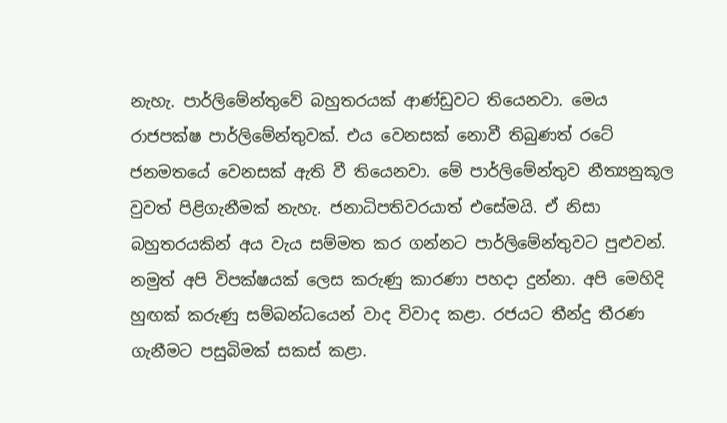නැහැ. පාර්ලිමේන්තුවේ බහුතරයක් ආණ්ඩුවට තියෙනවා. මෙය රාජපක්ෂ පාර්ලිමේන්තුවක්. එය වෙනසක් නොවී තිබුණත් රටේ ජනමතයේ වෙනසක් ඇති වී තියෙනවා. මේ පාර්ලිමේන්තුව නීත්‍යනුකූල වුවත් පිළිගැනීමක් නැහැ. ජනාධිපතිවරයාත් එසේමයි. ඒ නිසා බහුතරයකින් අය වැය සම්මත කර ගන්නට පාර්ලිමේන්තුවට පුළුවන්. නමුත් අපි විපක්ෂයක් ලෙස කරුණු කාරණා පහදා දුන්නා. අපි මෙහිදි හුඟක් කරුණු සම්බන්ධයෙන් වාද විවාද කළා. රජයට තීන්දු තීරණ ගැනීමට පසුබිමක් සකස් කළා.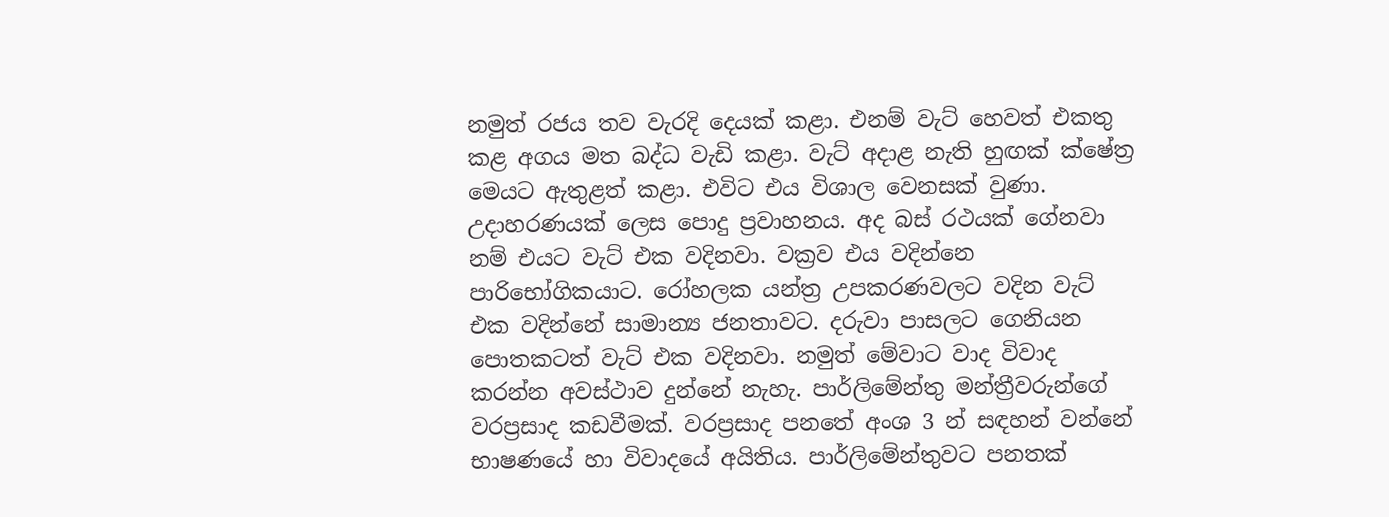නමුත් රජය තව වැරදි දෙයක් කළා. එනම් වැට් හෙවත් එකතු කළ අගය මත බද්ධ වැඩි කළා. වැට් අදාළ නැති හුඟක් ක්ෂේත්‍ර මෙයට ඇතුළත් කළා. එවිට එය විශාල වෙනසක් වුණා. උදාහරණයක් ලෙස පොදු ප්‍රවාහනය. අද බස් රථයක් ගේනවා නම් එයට වැට් එක වදිනවා. වක්‍රව එය වදින්නෙ පාරිභෝගිකයාට. රෝහලක යන්ත්‍ර උපකරණවලට වදින වැට් එක වදින්නේ සාමාන්‍ය ජනතාවට. දරුවා පාසලට ගෙනියන පොතකටත් වැට් එක වදිනවා. නමුත් මේවාට වාද විවාද කරන්න අවස්ථාව දුන්නේ නැහැ. පාර්ලිමේන්තු මන්ත්‍රීවරුන්ගේ වරප්‍රසාද කඩවීමක්. වරප්‍රසාද පනතේ අංශ 3 න් සඳහන් වන්නේ භාෂණයේ හා විවාදයේ අයිතිය. පාර්ලිමේන්තුවට පනතක්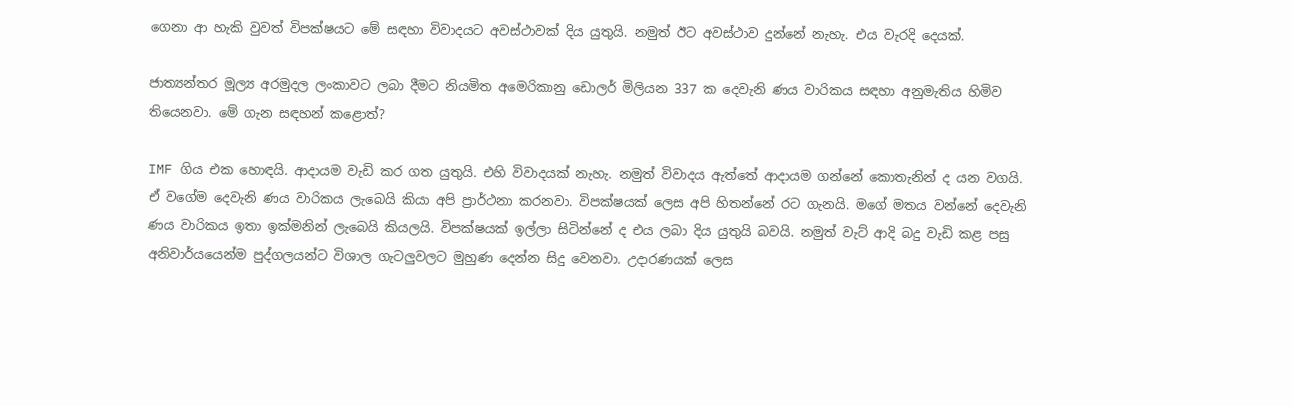ගෙනා ආ හැකි වුවත් විපක්ෂයට මේ සඳහා විවාදයට අවස්ථාවක් දිය යුතුයි. නමුත් ඊට අවස්ථාව දුන්නේ නැහැ. එය වැරදි දෙයක්.

ජාත්‍යන්තර මූල්‍ය අරමුදල ලංකාවට ලබා දීමට නියමිත අමෙරිකානු ඩොලර් මිලියන 337 ක දෙවැනි ණය වාරිකය සඳහා අනුමැතිය හිමිව තියෙනවා. මේ ගැන සඳහන් කළොත්?

IMF ගිය එක හොඳයි. ආදායම වැඩි කර ගත යුතුයි. එහි විවාදයක් නැහැ. නමුත් විවාදය ඇත්තේ ආදායම ගන්නේ කොතැනින් ද යන වගයි. ඒ වගේම දෙවැනි ණය වාරිකය ලැබෙයි කියා අපි ප්‍රාර්ථනා කරනවා. විපක්ෂයක් ලෙස අපි හිතන්නේ රට ගැනයි. මගේ මතය වන්නේ දෙවැනි ණය වාරිකය ඉතා ඉක්මනින් ලැබෙයි කියලයි. විපක්ෂයක් ඉල්ලා සිටින්නේ ද එය ලබා දිය යුතුයි බවයි. නමුත් වැට් ආදි බදු වැඩි කළ පසු අනිවාර්යයෙන්ම පුද්ගලයන්ට විශාල ගැටලුවලට මුහුණ දෙන්න සිදු වෙනවා. උදාරණයක් ලෙස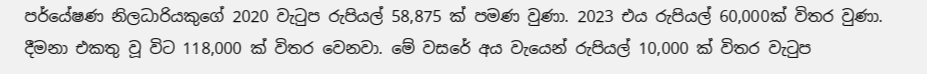පර්යේෂණ නිලධාරියකුගේ 2020 වැටුප රුපියල් 58,875 ක් පමණ වුණා. 2023 එය රුපියල් 60,000ක් විතර වුණා. දීමනා එකතු වූ විට 118,000 ක් විතර වෙනවා. මේ වසරේ අය වැයෙන් රුපියල් 10,000 ක් විතර වැටුප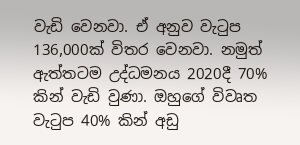වැඩි වෙනවා. ඒ අනුව වැටුප 136,000ක් විතර වෙනවා. නමුත් ඇත්තටම උද්ධමනය 2020දී 70% කින් වැඩි වුණා. ඔහුගේ විවෘත වැටුප 40% කින් අඩු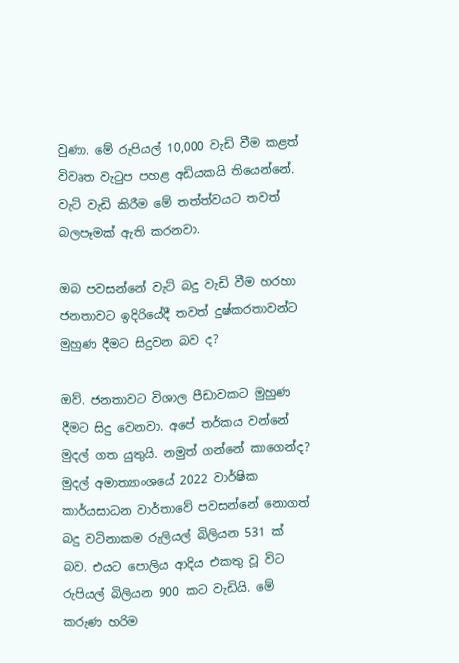වුණා. මේ රුපියල් 10,000 වැඩි වීම කළත් විවෘත වැටුප පහළ අඩියකයි තියෙන්නේ. වැට් වැඩි කිරීම මේ තත්ත්වයට තවත් බලපෑමක් ඇති කරනවා.

ඔබ පවසන්නේ වැට් බදු වැඩි වීම හරහා ජනතාවට ඉදිරියේදී තවත් දුෂ්කරතාවන්ට මුහුණ දීමට සිදුවන බව ද?

ඔව්. ජනතාවට විශාල පීඩාවකට මුහුණ දීමට සිදු වෙනවා. අපේ තර්කය වන්නේ මුදල් ගත යුතුයි. නමුත් ගන්නේ කාගෙන්ද? මුදල් අමාත්‍යාංශයේ 2022 වාර්ෂික කාර්යසාධන වාර්තාවේ පවසන්නේ නොගත් බදු වටිනාකම රුලියල් බිලියන 531 ක් බව. එයට පොලිය ආදිය එකතු වූ විට රුපියල් බිලියන 900 කට වැඩියි. මේ කරුණ හරිම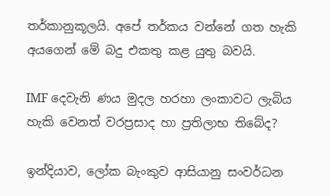තර්කානුකූලයි. අපේ තර්කය වන්නේ ගත හැකි අයගෙන් මේ බදු එකතු කළ යුතු බවයි.

IMF දෙවැනි ණය මුදල හරහා ලංකාවට ලැබිය හැකි වෙනත් වරප්‍රසාද හා ප්‍රතිලාභ තිබේද?

ඉන්දියාව, ලෝක බැංකුව ආසියානු සංවර්ධන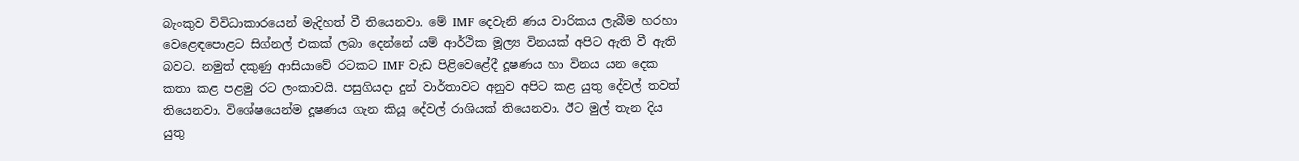බැංකුව විවිධාකාරයෙන් මැදිහත් වී තියෙනවා. මේ IMF දෙවැනි ණය වාරිකය ලැබීම හරහා වෙළෙඳපොළට සිග්නල් එකක් ලබා දෙන්නේ යම් ආර්ථික මූල්‍ය විනයක් අපිට ඇති වී ඇති බවට. නමුත් දකුණු ආසියාවේ රටකට IMF වැඩ පිළිවෙළේදී දූෂණය හා විනය යන දෙක කතා කළ පළමු රට ලංකාවයි. පසුගියදා දුන් වාර්තාවට අනුව අපිට කළ යුතු දේවල් තවත් තියෙනවා. විශේෂයෙන්ම දූෂණය ගැන කියූ දේවල් රාශියක් තියෙනවා. ඊට මුල් තැන දිය යුතු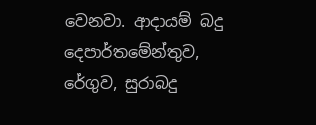වෙනවා. ආදායම් බදු දෙපාර්තමේන්තුව, රේගුව, සුරාබදු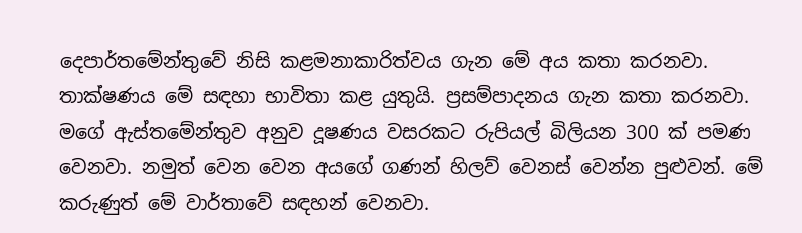දෙපාර්තමේන්තුවේ නිසි කළමනාකාරිත්වය ගැන මේ අය කතා කරනවා. තාක්ෂණය මේ සඳහා භාවිතා කළ යුතුයි. ප්‍රසම්පාදනය ගැන කතා කරනවා. මගේ ඇස්තමේන්තුව අනුව දූෂණය වසරකට රුපියල් බිලියන 300 ක් පමණ වෙනවා. නමුත් වෙන වෙන අයගේ ගණන් හිලව් වෙනස් වෙන්න පුළුවන්. මේ කරුණුත් මේ වාර්තාවේ සඳහන් වෙනවා.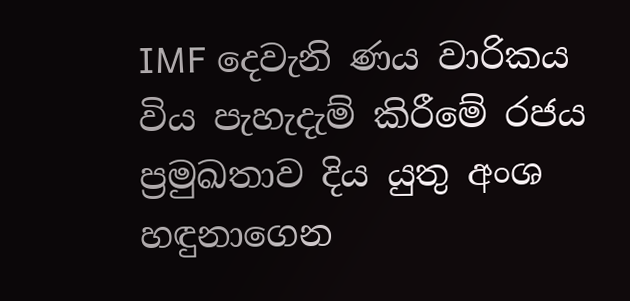IMF දෙවැනි ණය වාරිකය විය පැහැදැම් කිරීමේ රජය ප්‍රමුඛතාව දිය යුතු අංශ හඳුනාගෙන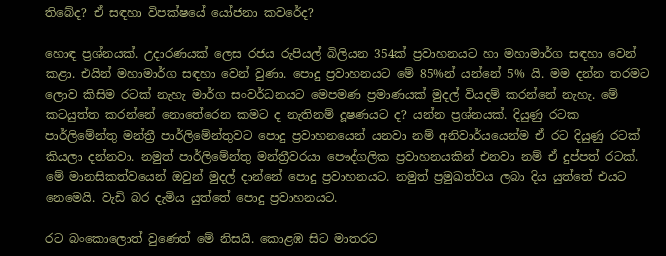තිබේද? ඒ සඳහා විපක්ෂයේ යෝජනා කවරේද?

හොඳ ප්‍රශ්නයක්. උදාරණයක් ලෙස රජය රුපියල් බිලියන 354ක් ප්‍රවාහනයට හා මහාමාර්ග සඳහා වෙන් කළා. එයින් මහාමාර්ග සඳහා වෙන් වුණා. පොදු ප්‍රවාහනයට මේ 85%න් යන්නේ 5% යි. මම දන්න තරමට ලොව කිසිම රටක් නැහැ මාර්ග සංවර්ධනයට මෙපමණ ප්‍රමාණයක් මුදල් වියදම් කරන්නේ නැහැ. මේ කටයුත්ත කරන්නේ නොතේරෙන කමට ද නැතිනම් දූෂණයට ද? යන්න ප්‍රශ්නයක්. දියුණු රටක පාර්ලිමේන්තු මන්ත්‍රී පාර්ලිමේන්තුවට පොදු ප්‍රවාහනයෙන් යනවා නම් අනිවාර්යයෙන්ම ඒ රට දියුණු රටක් කියලා දන්නවා. නමුත් පාර්ලිමේන්තු මන්ත්‍රීවරයා පෞද්ගලික ප්‍රවාහනයකින් එනවා නම් ඒ දුප්පත් රටක්. මේ මානසිකත්වයෙන් ඔවුන් මුදල් දාන්නේ පොදු ප්‍රවාහනයට. නමුත් ප්‍රමුඛත්වය ලබා දිය යුත්තේ එයට නෙමෙයි. වැඩි බර දැමිය යුත්තේ පොදු ප්‍රවාහනයට.

රට බංකොලොත් වුණෙත් මේ නිසයි. කොළඹ සිට මාතරට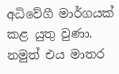අධිවේගී මාර්ගයක් කළ යුතු වුණා. නමුත් එය මාතර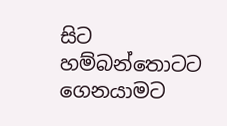සිට හම්බන්තොටට ගෙනයාමට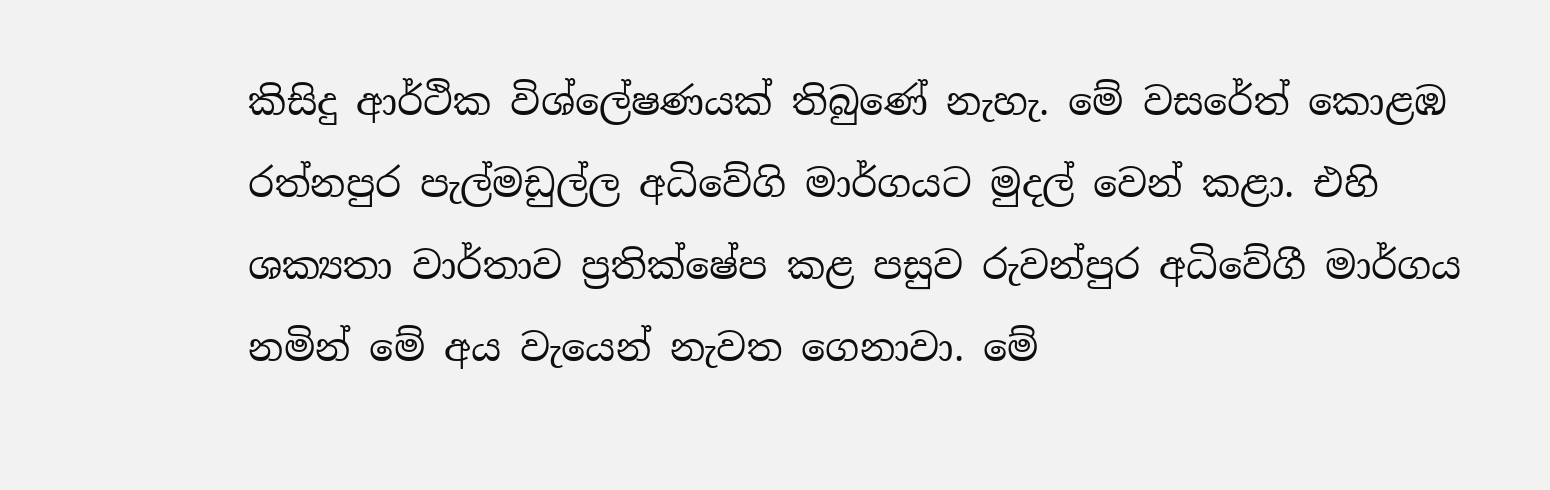කිසිදු ආර්ථික විශ්ලේෂණයක් තිබුණේ නැහැ. මේ වසරේත් කොළඹ රත්නපුර පැල්මඩුල්ල අධිවේගි මාර්ගයට මුදල් වෙන් කළා. එහි ශක්‍යතා වාර්තාව ප්‍රතික්ෂේප කළ පසුව රුවන්පුර අධිවේගී මාර්ගය නමින් මේ අය වැයෙන් නැවත ගෙනාවා. මේ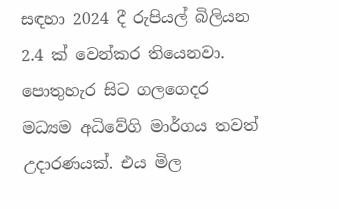සඳහා 2024 දී රුපියල් බිලියන 2.4 ක් වෙන්කර තියෙනවා. පොතුහැර සිට ගලගෙදර මධ්‍යම අධිවේගි මාර්ගය තවත් උදාරණයක්. එය මිල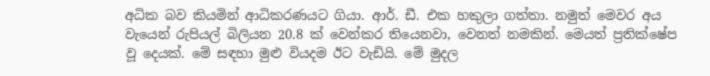අධික බව කියමින් ආධිකරණයට ගියා. ආර්. ඩී. එක හකුලා ගත්තා. නමුත් මෙවර අය වැයෙන් රුපියල් බිලියන 20.8 ක් වෙන්කර තියෙනවා, වෙනත් නමකින්. මෙයත් ප්‍රතික්ෂේප වූ දෙයක්. මේ සඳහා මුළු වියදම ඊට වැඩියි. මේ මුදල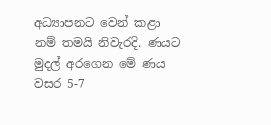අධ්‍යාපනට වෙන් කළා නම් තමයි නිවැරදි. ණයට මුදල් අරගෙන මේ ණය වසර 5-7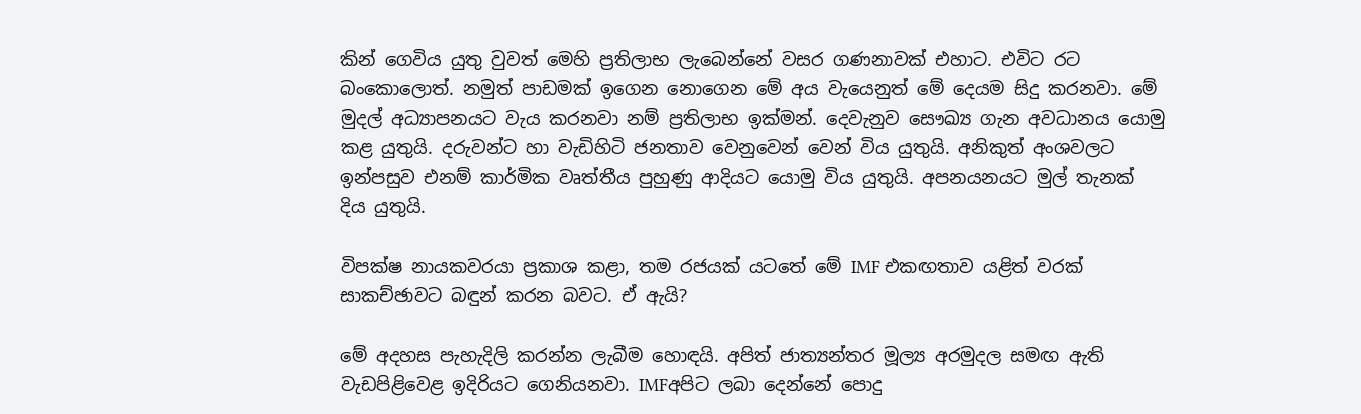කින් ගෙවිය යුතු වුවත් මෙහි ප්‍රතිලාභ ලැබෙන්නේ වසර ගණනාවක් එහාට. එවිට රට බංකොලොත්. නමුත් පාඩමක් ඉගෙන නොගෙන මේ අය වැයෙනුත් මේ දෙයම සිදු කරනවා. මේ මුදල් අධ්‍යාපනයට වැය කරනවා නම් ප්‍රතිලාභ ඉක්මන්. දෙවැනුව සෞඛ්‍ය ගැන අවධානය යොමු කළ යුතුයි. දරුවන්ට හා වැඩිහිටි ජනතාව වෙනුවෙන් වෙන් විය යුතුයි. අනිකුත් අංශවලට ඉන්පසුව එනම් කාර්මික වෘත්තීය පුහුණු ආදියට යොමු විය යුතුයි. අපනයනයට මුල් තැනක් දිය යුතුයි.

විපක්ෂ නායකවරයා ප්‍රකාශ කළා, තම රජයක් යටතේ මේ IMF එකඟතාව යළිත් වරක් සාකච්ඡාවට බඳුන් කරන බවට. ඒ ඇයි?

මේ අදහස පැහැදිලි කරන්න ලැබීම හොඳයි. අපිත් ජාත්‍යන්තර මූල්‍ය අරමුදල සමඟ ඇති වැඩපිළිවෙළ ඉදිරියට ගෙනියනවා. IMFඅපිට ලබා දෙන්නේ පොදු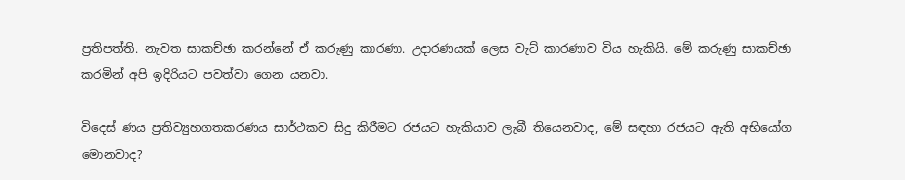ප්‍රතිපත්ති. නැවත සාකච්ඡා කරන්නේ ඒ කරුණු කාරණා. උදාරණයක් ලෙස වැට් කාරණාව විය හැකියි. මේ කරුණු සාකච්ඡා කරමින් අපි ඉදිරියට පවත්වා ගෙන යනවා.

වි‍දෙස් ණය ප්‍රතිව්‍යුහගතකරණය සාර්ථකව සිදු කිරීමට රජයට හැකියාව ලැබී තියෙනවාද, මේ සඳහා රජයට ඇති අභියෝග මොනවාද?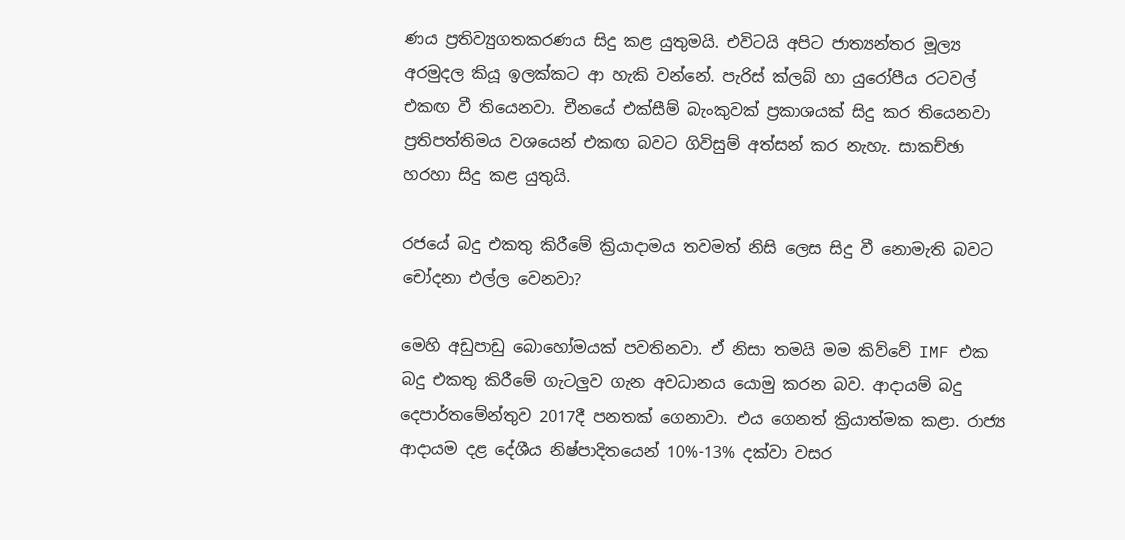ණය ප්‍රතිව්‍යුගතකරණය සිදු කළ යුතුමයි. එවිටයි අපිට ජාත්‍යන්තර මූල්‍ය අරමුදල කියූ ඉලක්කට ආ හැකි වන්නේ. පැරිස් ක්ලබ් හා යුරෝපීය රටවල් එකඟ වී තියෙනවා. චීනයේ එක්සීම් බැංකුවක් ප්‍රකාශයක් සිදු කර තියෙනවා ප්‍රතිපත්තිමය වශයෙන් එකඟ බවට ගිවිසුම් අත්සන් කර නැහැ. සාකච්ඡා හරහා සිදු කළ යුතුයි.

රජයේ බදු එකතු කිරීමේ ක්‍රියාදාමය තවමත් නිසි ලෙස සිදු වී නොමැති බවට චෝදනා එල්ල වෙනවා?

මෙහි අඩුපාඩු බොහෝමයක් පවතිනවා. ඒ නිසා තමයි මම කිව්වේ IMF එක බදු එකතු කිරීමේ ගැටලුව ගැන අවධානය යොමු කරන බව. ආදායම් බදු දෙපාර්තමේන්තුව 2017දී පනතක් ගෙනාවා. එය ගෙනත් ක්‍රියාත්මක කළා. රාජ්‍ය ආදායම දළ දේශීය නිෂ්පාදිතයෙන් 10%-13% දක්වා වසර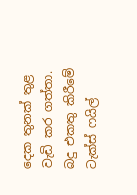දෙක තුනක් තුළ වැඩි කර ගත්තා. බදු එකතු කිරීමේ ටැක්ස් ෆයිල්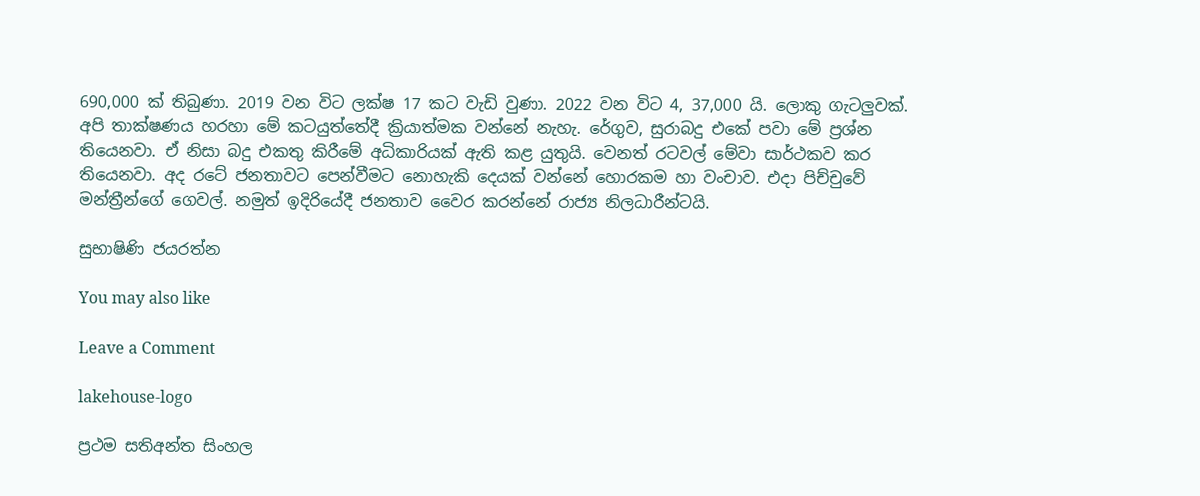690,000 ක් තිබුණා. 2019 වන විට ලක්ෂ 17 කට වැඩි වුණා. 2022 වන විට 4, 37,000 යි. ලොකු ගැටලුවක්. අපි තාක්ෂණය හරහා මේ කටයුත්තේදී ක්‍රියාත්මක වන්නේ නැහැ. රේගුව, සුරාබදු එකේ පවා මේ ප්‍රශ්න තියෙනවා. ඒ නිසා බදු එකතු කිරීමේ අධිකාරියක් ඇති කළ යුතුයි. වෙනත් රටවල් මේවා සාර්ථකව කර තියෙනවා. අද රටේ ජනතාවට පෙන්වීමට නොහැකි දෙයක් වන්නේ හොරකම හා වංචාව. එදා පිච්චුවේ මන්ත්‍රීන්ගේ ගෙවල්. නමුත් ඉදිරියේදී ජනතාව වෛර කරන්නේ රාජ්‍ය නිලධාරීන්ටයි.

සුභාෂිණි ජයරත්න

You may also like

Leave a Comment

lakehouse-logo

ප්‍රථම සතිඅන්ත සිංහල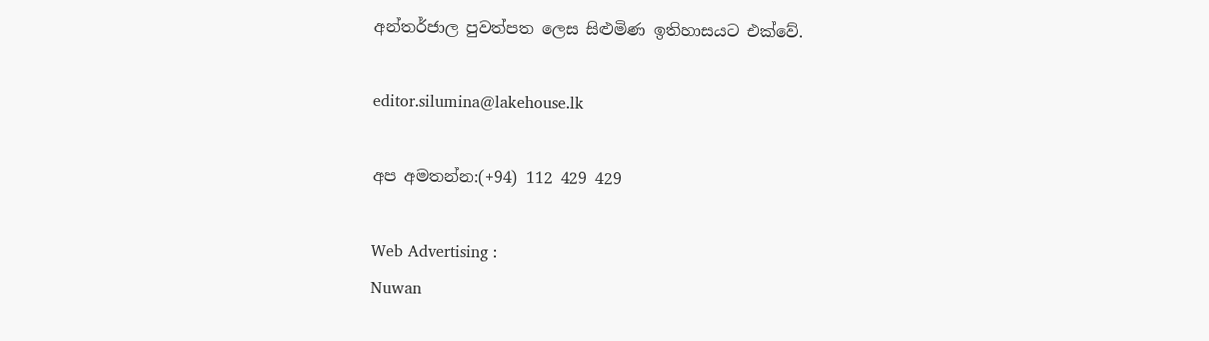අන්තර්ජාල පුවත්පත ලෙස සිළුමිණ ඉතිහාසයට එක්වේ.

editor.silumina@lakehouse.lk

අප අමතන්න:(+94) 112 429 429

Web Advertising :
Nuwan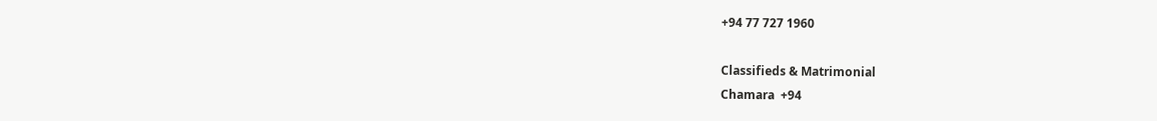+94 77 727 1960

Classifieds & Matrimonial
Chamara  +94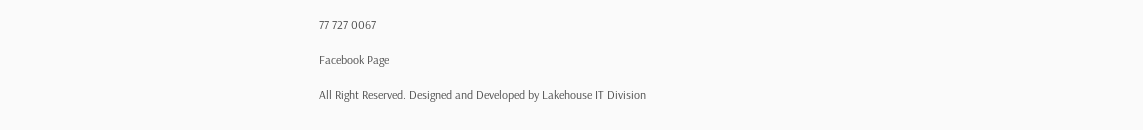77 727 0067

Facebook Page

All Right Reserved. Designed and Developed by Lakehouse IT Division